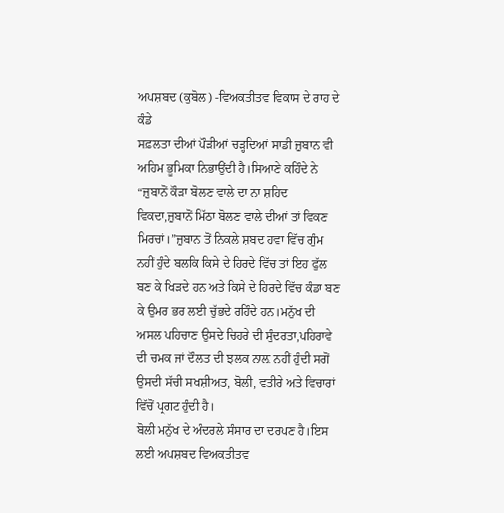ਅਪਸ਼ਬਦ (ਕੁਬੋਲ) -ਵਿਅਕਤੀਤਵ ਵਿਕਾਸ ਦੇ ਰਾਹ ਦੇ ਕੰਡੇ
ਸਫ਼ਲਤਾ ਦੀਆਂ ਪੌੜੀਆਂ ਚੜ੍ਹਦਿਆਂ ਸਾਡੀ ਜ਼ੁਬਾਨ ਵੀ ਅਹਿਮ ਭੂਮਿਕਾ ਨਿਭਾਉਂਦੀ ਹੈ।ਸਿਆਣੇ ਕਹਿੰਦੇ ਨੇ “ਜ਼ੁਬਾਨੋਂ ਕੌੜਾ ਬੋਲਣ ਵਾਲੇ ਦਾ ਨਾ ਸ਼ਹਿਦ ਵਿਕਦਾ,ਜ਼ੁਬਾਨੋਂ ਮਿੱਠਾ ਬੋਲਣ ਵਾਲੇ ਦੀਆਂ ਤਾਂ ਵਿਕਣ ਮਿਰਚਾਂ।”ਜ਼ੁਬਾਨ ਤੋਂ ਨਿਕਲੇ ਸ਼ਬਦ ਹਵਾ ਵਿੱਚ ਗੁੰਮ ਨਹੀਂ ਹੁੰਦੇ ਬਲਕਿ ਕਿਸੇ ਦੇ ਹਿਰਦੇ ਵਿੱਚ ਤਾਂ ਇਹ ਫੁੱਲ ਬਣ ਕੇ ਖਿੜਦੇ ਹਨ ਅਤੇ ਕਿਸੇ ਦੇ ਹਿਰਦੇ ਵਿੱਚ ਕੰਡਾ ਬਣ ਕੇ ਉਮਰ ਭਰ ਲਈ ਚੁੱਭਦੇ ਰਹਿੰਦੇ ਹਨ।ਮਨੁੱਖ ਦੀ ਅਸਲ ਪਹਿਚਾਣ ਉਸਦੇ ਚਿਹਰੇ ਦੀ ਸੁੰਦਰਤਾ,ਪਹਿਰਾਵੇ ਦੀ ਚਮਕ ਜਾਂ ਦੌਲਤ ਦੀ ਝਲਕ ਨਾਲ਼ ਨਹੀਂ ਹੁੰਦੀ ਸਗੋਂ ਉਸਦੀ ਸੱਚੀ ਸਖਸ਼ੀਅਤ, ਬੋਲੀ, ਵਤੀਰੇ ਅਤੇ ਵਿਚਾਰਾਂ ਵਿੱਚੋਂ ਪ੍ਰਗਟ ਹੁੰਦੀ ਹੈ।
ਬੋਲੀ ਮਨੁੱਖ ਦੇ ਅੰਦਰਲੇ ਸੰਸਾਰ ਦਾ ਦਰਪਣ ਹੈ।ਇਸ ਲਈ ਅਪਸ਼ਬਦ ਵਿਅਕਤੀਤਵ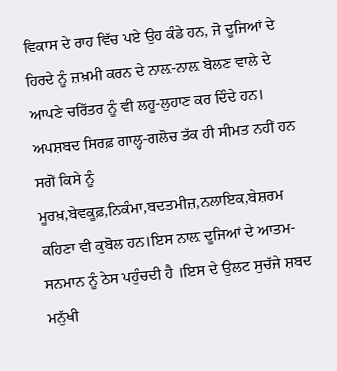ਵਿਕਾਸ ਦੇ ਰਾਹ ਵਿੱਚ ਪਏ ਉਹ ਕੰਡੇ ਹਨ, ਜੋ ਦੂਜਿਆਂ ਦੇ ਹਿਰਦੇ ਨੂੰ ਜ਼ਖ਼ਮੀ ਕਰਨ ਦੇ ਨਾਲ਼-ਨਾਲ਼ ਬੋਲਣ ਵਾਲੇ ਦੇ ਆਪਣੇ ਚਰਿੱਤਰ ਨੂੰ ਵੀ ਲਹੂ-ਲੁਹਾਣ ਕਰ ਦਿੰਦੇ ਹਨ।
ਅਪਸ਼ਬਦ ਸਿਰਫ਼ ਗਾਲ੍ਹ-ਗਲੋਚ ਤੱਕ ਹੀ ਸੀਮਤ ਨਹੀਂ ਹਨ ਸਗੋਂ ਕਿਸੇ ਨੂੰ ਮੂਰਖ਼,ਬੇਵਕੂਫ਼,ਨਿਕੰਮਾ,ਬਦਤਮੀਜ਼,ਨਲਾਇਕ,ਬੇਸ਼ਰਮ ਕਹਿਣਾ ਵੀ ਕੁਬੋਲ ਹਨ।ਇਸ ਨਾਲ਼ ਦੂਜਿਆਂ ਦੇ ਆਤਮ-ਸਨਮਾਨ ਨੂੰ ਠੇਸ ਪਹੁੰਚਦੀ ਹੈ ।ਇਸ ਦੇ ਉਲਟ ਸੁਚੱਜੇ ਸ਼ਬਦ ਮਨੁੱਖੀ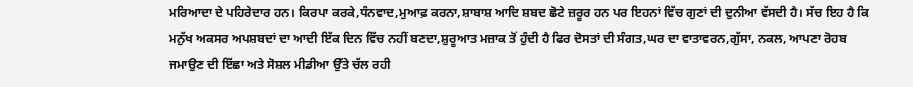ਮਰਿਆਦਾ ਦੇ ਪਹਿਰੇਦਾਰ ਹਨ। ਕਿਰਪਾ ਕਰਕੇ,ਧੰਨਵਾਦ,ਮੁਆਫ਼ ਕਰਨਾ,ਸ਼ਾਬਾਸ਼ ਆਦਿ ਸ਼ਬਦ ਛੋਟੇ ਜ਼ਰੂਰ ਹਨ ਪਰ ਇਹਨਾਂ ਵਿੱਚ ਗੁਣਾਂ ਦੀ ਦੁਨੀਆ ਵੱਸਦੀ ਹੈ। ਸੱਚ ਇਹ ਹੈ ਕਿ ਮਨੁੱਖ ਅਕਸਰ ਅਪਸ਼ਬਦਾਂ ਦਾ ਆਦੀ ਇੱਕ ਦਿਨ ਵਿੱਚ ਨਹੀਂ ਬਣਦਾ,ਸ਼ੁਰੂਆਤ ਮਜ਼ਾਕ ਤੋਂ ਹੁੰਦੀ ਹੈ ਫਿਰ ਦੋਸਤਾਂ ਦੀ ਸੰਗਤ,ਘਰ ਦਾ ਵਾਤਾਵਰਨ,ਗੁੱਸਾ, ਨਕਲ, ਆਪਣਾ ਰੋਹਬ ਜਮਾਉਣ ਦੀ ਇੱਛਾ ਅਤੇ ਸੋਸ਼ਲ ਮੀਡੀਆ ਉੱਤੇ ਚੱਲ ਰਹੀ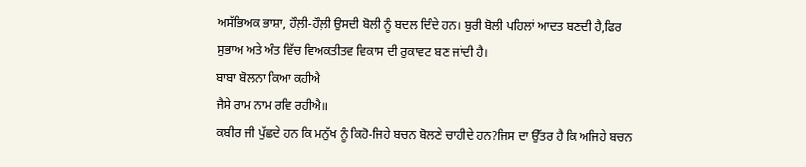ਅਸੱਭਿਅਕ ਭਾਸ਼ਾ, ਹੌਲ਼ੀ-ਹੌਲ਼ੀ ਉਸਦੀ ਬੋਲੀ ਨੂੰ ਬਦਲ ਦਿੰਦੇ ਹਨ। ਬੁਰੀ ਬੋਲੀ ਪਹਿਲਾਂ ਆਦਤ ਬਣਦੀ ਹੈ,ਫਿਰ ਸੁਭਾਅ ਅਤੇ ਅੰਤ ਵਿੱਚ ਵਿਅਕਤੀਤਵ ਵਿਕਾਸ ਦੀ ਰੁਕਾਵਟ ਬਣ ਜਾਂਦੀ ਹੈ।
ਬਾਬਾ ਬੋਲਨਾ ਕਿਆ ਕਹੀਐ
ਜੈਸੇ ਰਾਮ ਨਾਮ ਰਵਿ ਰਹੀਐ॥
ਕਬੀਰ ਜੀ ਪੁੱਛਦੇ ਹਨ ਕਿ ਮਨੁੱਖ ਨੂੰ ਕਿਹੋ-ਜਿਹੇ ਬਚਨ ਬੋਲਣੇ ਚਾਹੀਦੇ ਹਨ?ਜਿਸ ਦਾ ਉੱਤਰ ਹੈ ਕਿ ਅਜਿਹੇ ਬਚਨ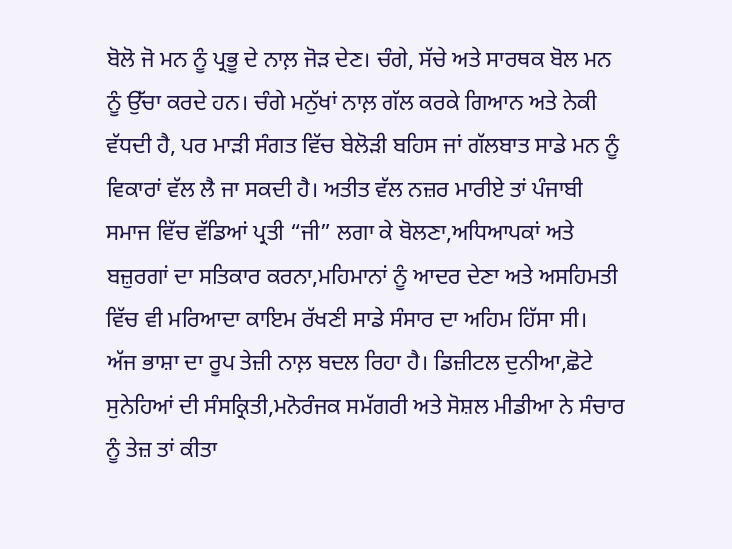ਬੋਲੋ ਜੋ ਮਨ ਨੂੰ ਪ੍ਰਭੂ ਦੇ ਨਾਲ਼ ਜੋੜ ਦੇਣ। ਚੰਗੇ, ਸੱਚੇ ਅਤੇ ਸਾਰਥਕ ਬੋਲ ਮਨ ਨੂੰ ਉੱਚਾ ਕਰਦੇ ਹਨ। ਚੰਗੇ ਮਨੁੱਖਾਂ ਨਾਲ਼ ਗੱਲ ਕਰਕੇ ਗਿਆਨ ਅਤੇ ਨੇਕੀ ਵੱਧਦੀ ਹੈ, ਪਰ ਮਾੜੀ ਸੰਗਤ ਵਿੱਚ ਬੇਲੋੜੀ ਬਹਿਸ ਜਾਂ ਗੱਲਬਾਤ ਸਾਡੇ ਮਨ ਨੂੰ ਵਿਕਾਰਾਂ ਵੱਲ ਲੈ ਜਾ ਸਕਦੀ ਹੈ। ਅਤੀਤ ਵੱਲ ਨਜ਼ਰ ਮਾਰੀਏ ਤਾਂ ਪੰਜਾਬੀ ਸਮਾਜ ਵਿੱਚ ਵੱਡਿਆਂ ਪ੍ਰਤੀ “ਜੀ” ਲਗਾ ਕੇ ਬੋਲਣਾ,ਅਧਿਆਪਕਾਂ ਅਤੇ ਬਜ਼ੁਰਗਾਂ ਦਾ ਸਤਿਕਾਰ ਕਰਨਾ,ਮਹਿਮਾਨਾਂ ਨੂੰ ਆਦਰ ਦੇਣਾ ਅਤੇ ਅਸਹਿਮਤੀ ਵਿੱਚ ਵੀ ਮਰਿਆਦਾ ਕਾਇਮ ਰੱਖਣੀ ਸਾਡੇ ਸੰਸਾਰ ਦਾ ਅਹਿਮ ਹਿੱਸਾ ਸੀ।
ਅੱਜ ਭਾਸ਼ਾ ਦਾ ਰੂਪ ਤੇਜ਼ੀ ਨਾਲ਼ ਬਦਲ ਰਿਹਾ ਹੈ। ਡਿਜ਼ੀਟਲ ਦੁਨੀਆ,ਛੋਟੇ ਸੁਨੇਹਿਆਂ ਦੀ ਸੰਸਕ੍ਰਿਤੀ,ਮਨੋਰੰਜਕ ਸਮੱਗਰੀ ਅਤੇ ਸੋਸ਼ਲ ਮੀਡੀਆ ਨੇ ਸੰਚਾਰ ਨੂੰ ਤੇਜ਼ ਤਾਂ ਕੀਤਾ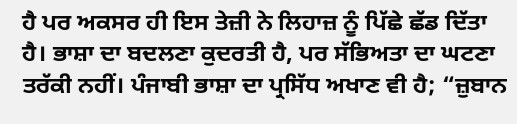ਹੈ ਪਰ ਅਕਸਰ ਹੀ ਇਸ ਤੇਜ਼ੀ ਨੇ ਲਿਹਾਜ਼ ਨੂੰ ਪਿੱਛੇ ਛੱਡ ਦਿੱਤਾ ਹੈ। ਭਾਸ਼ਾ ਦਾ ਬਦਲਣਾ ਕੁਦਰਤੀ ਹੈ, ਪਰ ਸੱਭਿਅਤਾ ਦਾ ਘਟਣਾ ਤਰੱਕੀ ਨਹੀਂ। ਪੰਜਾਬੀ ਭਾਸ਼ਾ ਦਾ ਪ੍ਰਸਿੱਧ ਅਖਾਣ ਵੀ ਹੈ; “ਜ਼ੁਬਾਨ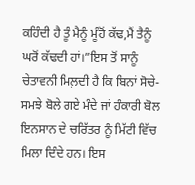ਕਹਿੰਦੀ ਹੈ ਤੂੰ ਮੈਨੂੰ ਮੂੰਹੋਂ ਕੱਢ,ਮੈਂ ਤੈਨੂੰ ਘਰੋਂ ਕੱਢਦੀ ਹਾਂ।”ਇਸ ਤੋਂ ਸਾਨੂੰ ਚੇਤਾਵਨੀ ਮਿਲ਼ਦੀ ਹੈ ਕਿ ਬਿਨਾਂ ਸੋਚੇ-ਸਮਝੇ ਬੋਲੇ ਗਏ ਮੰਦੇ ਜਾਂ ਹੰਕਾਰੀ ਬੋਲ ਇਨਸਾਨ ਦੇ ਚਰਿੱਤਰ ਨੂੰ ਮਿੱਟੀ ਵਿੱਚ ਮਿਲਾ ਦਿੰਦੇ ਹਨ। ਇਸ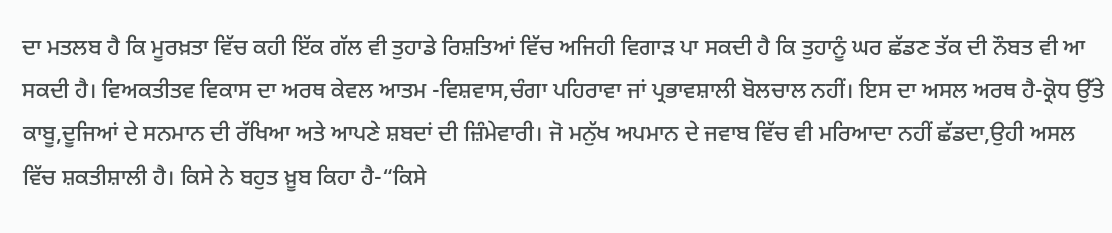ਦਾ ਮਤਲਬ ਹੈ ਕਿ ਮੂਰਖ਼ਤਾ ਵਿੱਚ ਕਹੀ ਇੱਕ ਗੱਲ ਵੀ ਤੁਹਾਡੇ ਰਿਸ਼ਤਿਆਂ ਵਿੱਚ ਅਜਿਹੀ ਵਿਗਾੜ ਪਾ ਸਕਦੀ ਹੈ ਕਿ ਤੁਹਾਨੂੰ ਘਰ ਛੱਡਣ ਤੱਕ ਦੀ ਨੌਬਤ ਵੀ ਆ ਸਕਦੀ ਹੈ। ਵਿਅਕਤੀਤਵ ਵਿਕਾਸ ਦਾ ਅਰਥ ਕੇਵਲ ਆਤਮ -ਵਿਸ਼ਵਾਸ,ਚੰਗਾ ਪਹਿਰਾਵਾ ਜਾਂ ਪ੍ਰਭਾਵਸ਼ਾਲੀ ਬੋਲਚਾਲ ਨਹੀਂ। ਇਸ ਦਾ ਅਸਲ ਅਰਥ ਹੈ-ਕ੍ਰੋਧ ਉੱਤੇ ਕਾਬੂ,ਦੂਜਿਆਂ ਦੇ ਸਨਮਾਨ ਦੀ ਰੱਖਿਆ ਅਤੇ ਆਪਣੇ ਸ਼ਬਦਾਂ ਦੀ ਜ਼ਿੰਮੇਵਾਰੀ। ਜੋ ਮਨੁੱਖ ਅਪਮਾਨ ਦੇ ਜਵਾਬ ਵਿੱਚ ਵੀ ਮਰਿਆਦਾ ਨਹੀਂ ਛੱਡਦਾ,ਉਹੀ ਅਸਲ ਵਿੱਚ ਸ਼ਕਤੀਸ਼ਾਲੀ ਹੈ। ਕਿਸੇ ਨੇ ਬਹੁਤ ਖ਼ੂਬ ਕਿਹਾ ਹੈ-“ਕਿਸੇ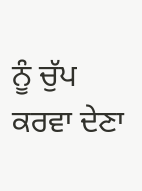ਨੂੰ ਚੁੱਪ ਕਰਵਾ ਦੇਣਾ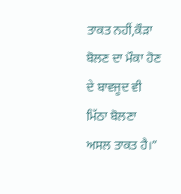ਤਾਕਤ ਨਹੀਂ,ਕੌੜਾ ਬੋਲਣ ਦਾ ਮੌਕਾ ਹੋਣ ਦੇ ਬਾਵਜੂਦ ਵੀ ਮਿੱਠਾ ਬੋਲਣਾ ਅਸਲ ਤਾਕਤ ਹੈ।”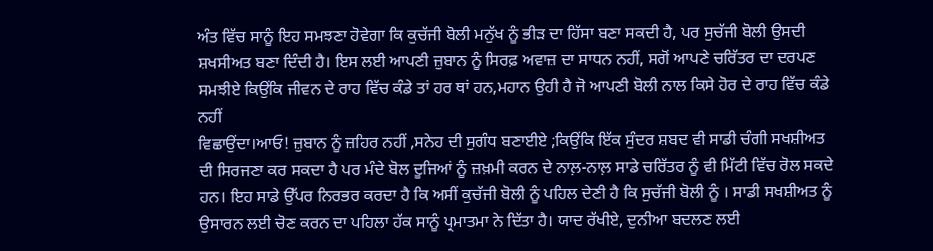ਅੰਤ ਵਿੱਚ ਸਾਨੂੰ ਇਹ ਸਮਝਣਾ ਹੋਵੇਗਾ ਕਿ ਕੁਚੱਜੀ ਬੋਲੀ ਮਨੁੱਖ ਨੂੰ ਭੀੜ ਦਾ ਹਿੱਸਾ ਬਣਾ ਸਕਦੀ ਹੈ, ਪਰ ਸੁਚੱਜੀ ਬੋਲੀ ਉਸਦੀ ਸ਼ਖਸੀਅਤ ਬਣਾ ਦਿੰਦੀ ਹੈ। ਇਸ ਲਈ ਆਪਣੀ ਜ਼ੁਬਾਨ ਨੂੰ ਸਿਰਫ਼ ਅਵਾਜ਼ ਦਾ ਸਾਧਨ ਨਹੀਂ, ਸਗੋਂ ਆਪਣੇ ਚਰਿੱਤਰ ਦਾ ਦਰਪਣ ਸਮਝੀਏ ਕਿਉਂਕਿ ਜੀਵਨ ਦੇ ਰਾਹ ਵਿੱਚ ਕੰਡੇ ਤਾਂ ਹਰ ਥਾਂ ਹਨ,ਮਹਾਨ ਉਹੀ ਹੈ ਜੋ ਆਪਣੀ ਬੋਲੀ ਨਾਲ ਕਿਸੇ ਹੋਰ ਦੇ ਰਾਹ ਵਿੱਚ ਕੰਡੇ ਨਹੀਂ
ਵਿਛਾਉਂਦਾ।ਆਓ! ਜ਼ੁਬਾਨ ਨੂੰ ਜ਼ਹਿਰ ਨਹੀਂ ,ਸਨੇਹ ਦੀ ਸੁਗੰਧ ਬਣਾਈਏ ;ਕਿਉਂਕਿ ਇੱਕ ਸੁੰਦਰ ਸ਼ਬਦ ਵੀ ਸਾਡੀ ਚੰਗੀ ਸਖਸ਼ੀਅਤ ਦੀ ਸਿਰਜਣਾ ਕਰ ਸਕਦਾ ਹੈ ਪਰ ਮੰਦੇ ਬੋਲ ਦੂਜਿਆਂ ਨੂੰ ਜ਼ਖ਼ਮੀ ਕਰਨ ਦੇ ਨਾਲ਼-ਨਾਲ਼ ਸਾਡੇ ਚਰਿੱਤਰ ਨੂੰ ਵੀ ਮਿੱਟੀ ਵਿੱਚ ਰੋਲ ਸਕਦੇ ਹਨ। ਇਹ ਸਾਡੇ ਉੱਪਰ ਨਿਰਭਰ ਕਰਦਾ ਹੈ ਕਿ ਅਸੀਂ ਕੁਚੱਜੀ ਬੋਲੀ ਨੂੰ ਪਹਿਲ ਦੇਣੀ ਹੈ ਕਿ ਸੁਚੱਜੀ ਬੋਲੀ ਨੂੰ । ਸਾਡੀ ਸਖਸ਼ੀਅਤ ਨੂੰ ਉਸਾਰਨ ਲਈ ਚੋਣ ਕਰਨ ਦਾ ਪਹਿਲਾ ਹੱਕ ਸਾਨੂੰ ਪ੍ਰਮਾਤਮਾ ਨੇ ਦਿੱਤਾ ਹੈ। ਯਾਦ ਰੱਖੀਏ, ਦੁਨੀਆ ਬਦਲਣ ਲਈ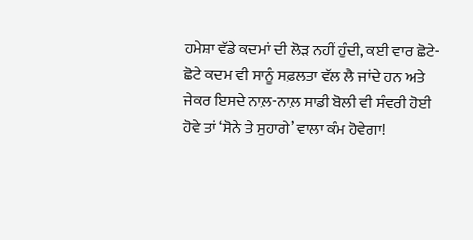ਹਮੇਸ਼ਾ ਵੱਡੇ ਕਦਮਾਂ ਦੀ ਲੋੜ ਨਹੀਂ ਹੁੰਦੀ, ਕਈ ਵਾਰ ਛੋਟੇ-ਛੋਟੇ ਕਦਮ ਵੀ ਸਾਨੂੰ ਸਫ਼ਲਤਾ ਵੱਲ ਲੈ ਜਾਂਦੇ ਹਨ ਅਤੇ ਜੇਕਰ ਇਸਦੇ ਨਾਲ਼-ਨਾਲ਼ ਸਾਡੀ ਬੋਲੀ ਵੀ ਸੰਵਰੀ ਹੋਈ ਹੋਵੇ ਤਾਂ ‘ਸੋਨੇ ਤੇ ਸੁਹਾਗੇ’ ਵਾਲਾ ਕੰਮ ਹੋਵੇਗਾ!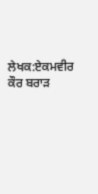ਲੇਖਕ:ਏਕਮਵੀਰ ਕੌਰ ਬਰਾੜ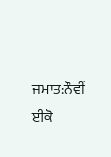ਜਮਾਤ:ਨੌਵੀਂ ਈਕੋ